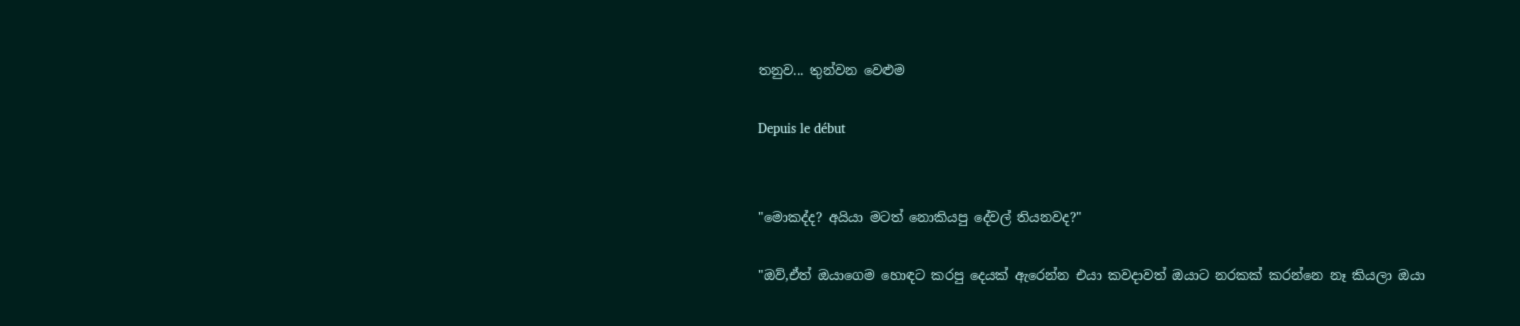තනුව... තුන්වන වෙළුම

Depuis le début


"මොකද්ද? අයියා මටත් නොකියපු දේවල් තියනවද?"

"ඔව්,ඒත් ඔයාගෙම හොඳට කරපු දෙයක් ඇරෙන්න එයා කවදාවත් ඔයාට නරකක් කරන්නෙ නෑ කියලා ඔයා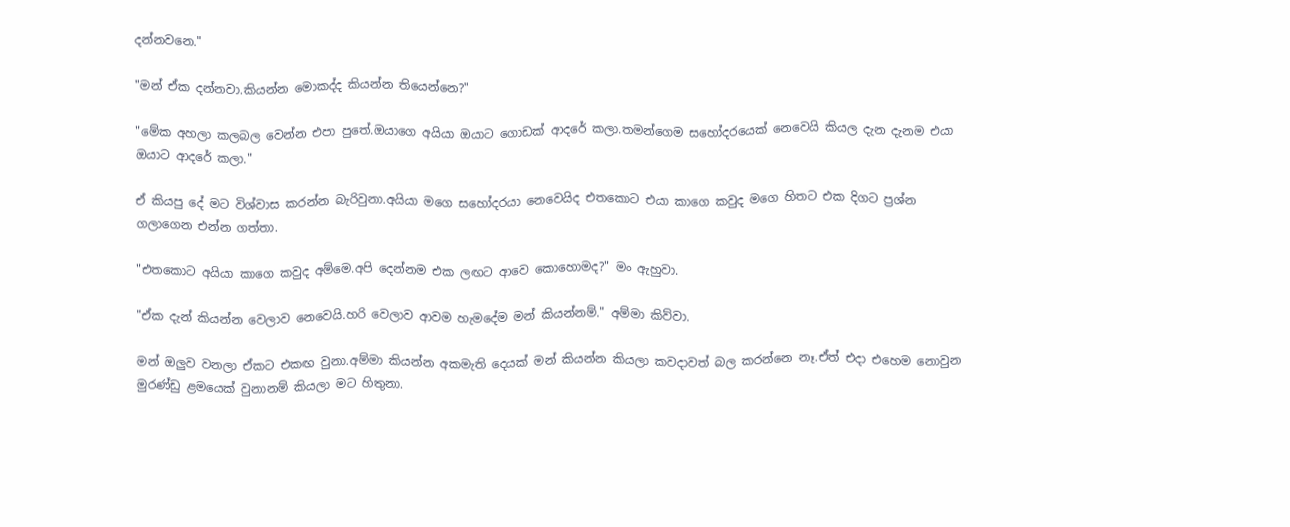දන්නවනෙ."

"මන් ඒක දන්නවා.කියන්න මොකද්ද කියන්න තියෙන්නෙ?"

"මේක අහලා කලබල වෙන්න එපා පුතේ.ඔයාගෙ අයියා ඔයාට ගොඩක් ආදරේ කලා.තමන්ගෙම සහෝදරයෙක් නෙවෙයි කියල දැන දැනම එයා ඔයාට ආදරේ කලා."

ඒ කියපු දේ මට විශ්වාස කරන්න බැරිවුනා.අයියා මගෙ සහෝදරයා නෙවෙයිද එතකොට එයා කාගෙ කවුද මගෙ හිතට එක දිගට ප්‍රශ්න ගලාගෙන එන්න ගත්තා.

"එතකොට අයියා කාගෙ කවුද අම්මෙ.අපි දෙන්නම එක ලඟට ආවෙ කොහොමද?" මං ඇහුවා.

"ඒක දැන් කියන්න වෙලාව නෙවෙයි.හරි වෙලාව ආවම හැමදේම මන් කියන්නම්." අම්මා කිව්වා.

මන් ඔලුව වනලා ඒකට එකඟ වුනා.අම්මා කියන්න අකමැති දෙයක් මන් කියන්න කියලා කවදාවත් බල කරන්නෙ නෑ.ඒත් එදා එහෙම නොවුන මුරණ්ඩු ළමයෙක් වුනානම් කියලා මට හිතුනා.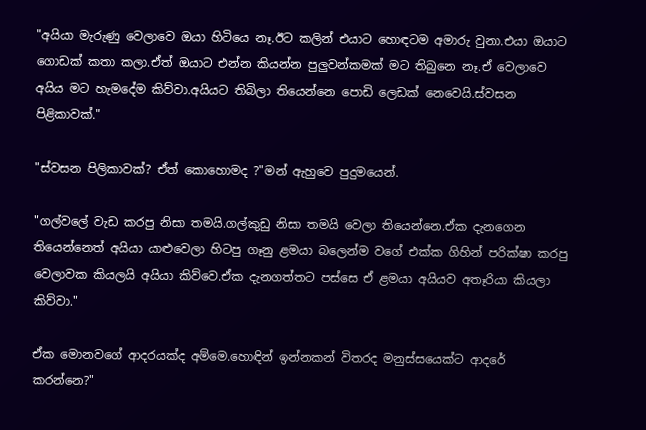"අයියා මැරුණු වෙලාවෙ ඔයා හිටියෙ නෑ.ඊට කලින් එයාට හොඳටම අමාරු වුනා.එයා ඔයාට ගොඩක් කතා කලා.ඒත් ඔයාට එන්න කියන්න පුලුවන්කමක් මට තිබුනෙ නෑ.ඒ වෙලාවෙ අයිය මට හැමදේම කිව්වා.අයියට තිබිලා තියෙන්නෙ පොඩි ලෙඩක් නෙවෙයි.ස්වසන පිළිකාවක්."

"ස්වසන පිලිකාවක්? ඒත් කොහොමද ?"මන් ඇහුවෙ පුදුමයෙන්.

"ගල්වලේ වැඩ කරපු නිසා තමයි.ගල්කුඩු නිසා තමයි වෙලා තියෙන්නෙ.ඒක දැනගෙන තියෙන්නෙත් අයියා යාළුවෙලා හිටපු ගෑනු ළමයා බලෙන්ම වගේ එක්ක ගිහින් පරික්ෂා කරපු වෙලාවක කියලයි අයියා කිව්වෙ.ඒක දැනගත්තට පස්සෙ ඒ ළමයා අයියව අතෑරියා කියලා කිව්වා."

ඒක මොනවගේ ආදරයක්ද අම්මෙ.හොඳින් ඉන්නකන් විතරද මනුස්සයෙක්ට ආදරේ කරන්නෙ?"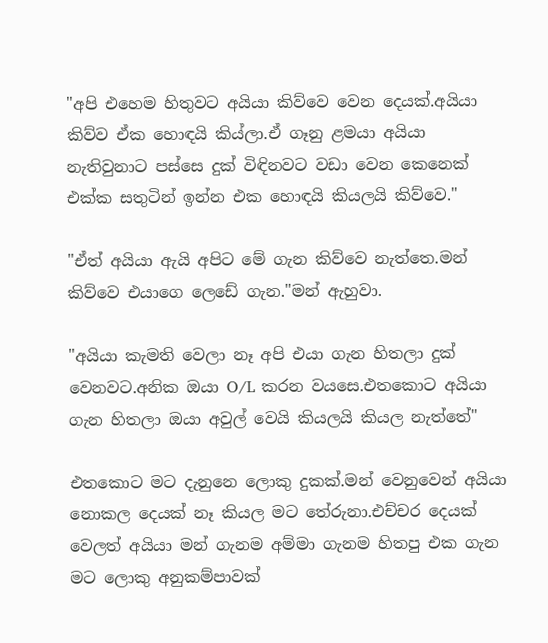"අපි එහෙම හිතුවට අයියා කිව්වෙ වෙන දෙයක්.අයියා කිව්ව ඒක හොඳයි කිය්ලා.ඒ ගෑනු ළමයා අයියා නැතිවුනාට පස්සෙ දුක් විඳිනවට වඩා වෙන කෙනෙක් එක්ක සතුටින් ඉන්න එක හොඳයි කියලයි කිව්වෙ."

"ඒත් අයියා ඇයි අපිට මේ ගැන කිව්වෙ නැත්තෙ.මන් කිව්වෙ එයාගෙ ලෙඩේ ගැන."මන් ඇහුවා.

"අයියා කැමති වෙලා නෑ අපි එයා ගැන හිතලා දුක් වෙනවට.අනික ඔයා O/L කරන වයසෙ.එතකොට අයියා ගැන හිතලා ඔයා අවුල් වෙයි කියලයි කියල නැත්තේ"

එතකොට මට දැනුනෙ ලොකු දුකක්.මන් වෙනුවෙන් අයියා නොකල දෙයක් නෑ කියල මට තේරුනා.එච්චර දෙයක් වෙලත් අයියා මන් ගැනම අම්මා ගැනම හිතපු එක ගැන මට ලොකු අනුකම්පාවක්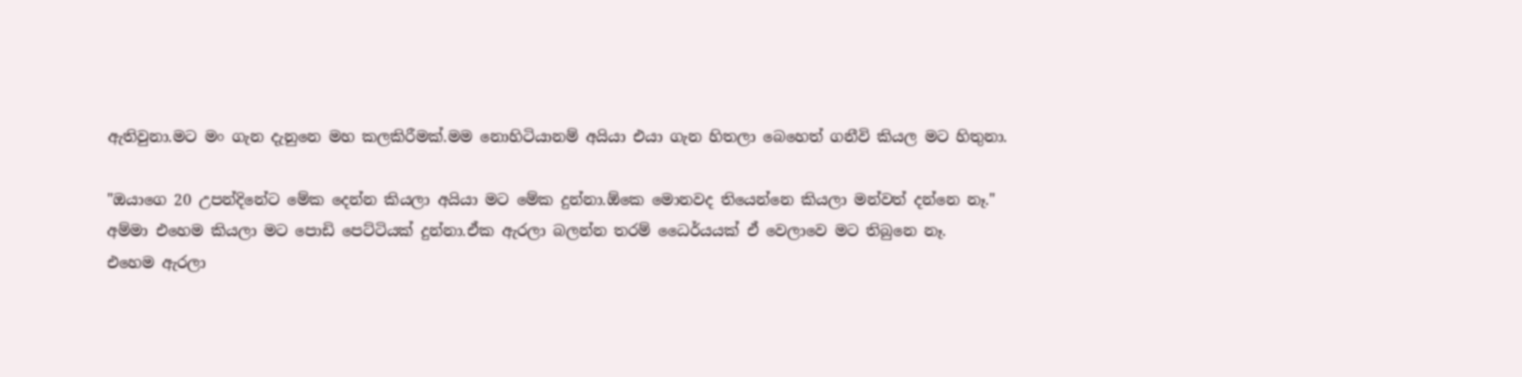ඇතිවුනා.මට මං ගැන දැනුනෙ මහ කලකිරීමක්.මම නොහිටියානම් අයියා එයා ගැන හිතලා බෙහෙත් ගනීවි කියල මට හිතුනා.

"ඔයාගෙ 20 උපන්දිනේට මේක දෙන්න කියලා අයියා මට මේක දුන්නා.ඕකෙ මොනවද තියෙන්නෙ කියලා මන්වත් දන්නෙ නෑ."
අම්මා එහෙම කියලා මට පොඩි පෙට්ටියක් දුන්නා.ඒක ඇරලා බලන්න තරම් ධෛර්යයක් ඒ වෙලාවෙ මට තිබුනෙ නෑ.
එහෙම ඇරලා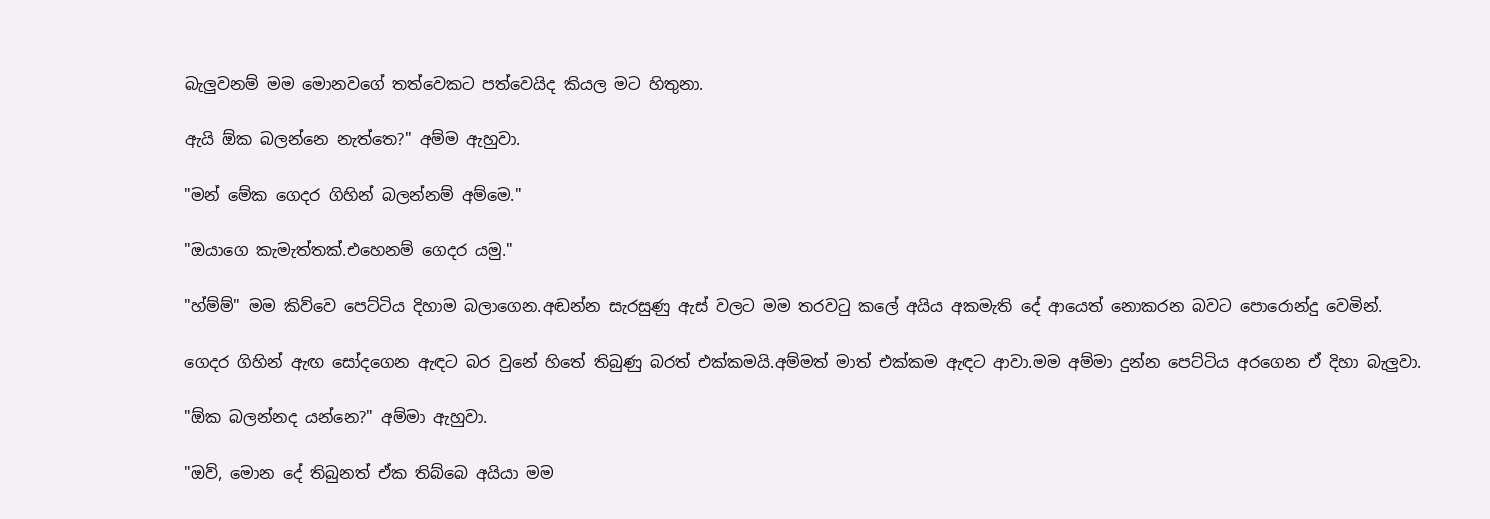බැලුවනම් මම මොනවගේ තත්වෙකට පත්වෙයිද කියල මට හිතුනා.

ඇයි ඕක බලන්නෙ නැත්තෙ?" අම්ම ඇහුවා.

"මන් මේක ගෙදර ගිහින් බලන්නම් අම්මෙ."

"ඔයාගෙ කැමැත්තක්.එහෙනම් ගෙදර යමු."

"හ්ම්ම්" මම කිව්වෙ පෙට්ටිය දිහාම බලාගෙන.අඬන්න සැරසුණු ඇස් වලට මම තරවටු කලේ අයිය අකමැති දේ ආයෙත් නොකරන බවට පොරොන්දු වෙමින්.

ගෙදර ගිහින් ඇඟ සෝදගෙන ඇඳට බර වුනේ හිතේ තිබුණු බරත් එක්කමයි.අම්මත් මාත් එක්කම ඇඳට ආවා.මම අම්මා දුන්න පෙට්ටිය අරගෙන ඒ දිහා බැලුවා.

"ඕක බලන්නද යන්නෙ?" අම්මා ඇහුවා.

"ඔව්, මොන දේ තිබුනත් ඒක තිබ්බෙ අයියා මම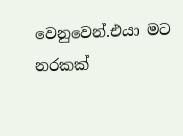වෙනුවෙන්.එයා මට නරකක්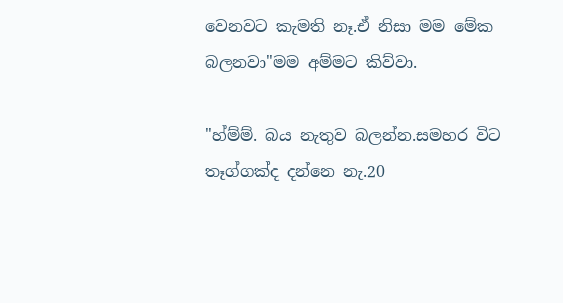වෙනවට කැමති නෑ.ඒ නිසා මම මේක බලනවා"මම අම්මට කිව්වා.

"හ්ම්ම්. බය නැතුව බලන්න.සමහර විට තෑග්ගක්ද දන්නෙ නැ.20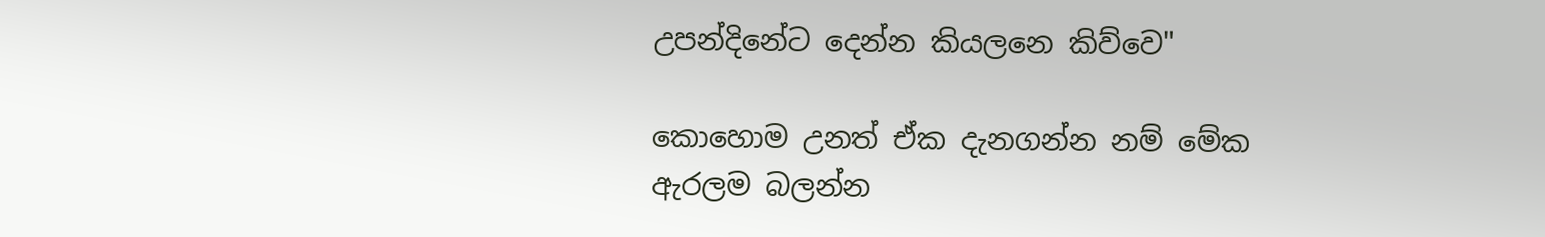උපන්දිනේට දෙන්න කියලනෙ කිව්වෙ"

කොහොම උනත් ඒක දැනගන්න නම් මේක ඇරලම බලන්න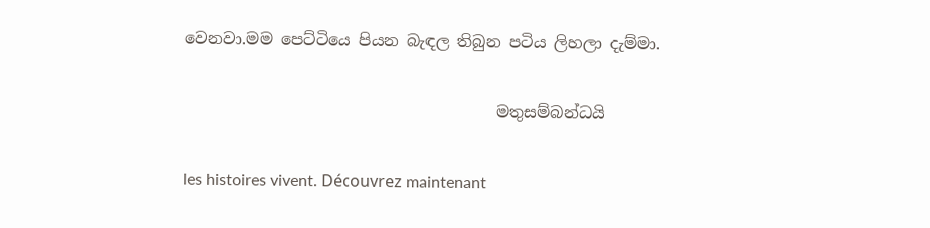වෙනවා.මම පෙට්ටියෙ පියන බැඳල තිබුන පටිය ලිහලා දැම්මා.

                                       මතුසම්බන්ධයි

les histoires vivent. Découvrez maintenant